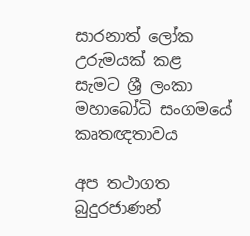සාරනාත් ලෝක උරුමයක් කළ සැමට ශ්‍රී ලංකා මහාබෝධි සංගමයේ කෘතඥතාවය

අප තථාගත බුදුරජාණන්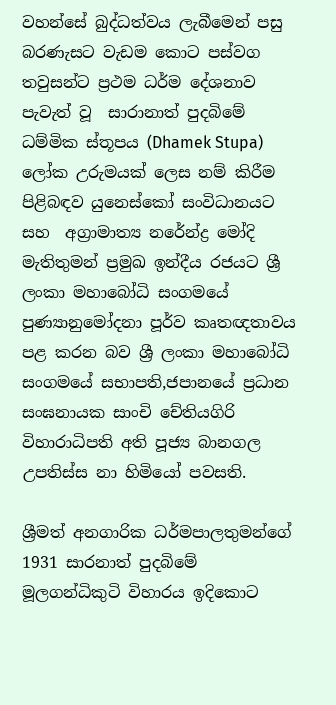වහන්සේ බුද්ධත්වය ලැබීමෙන් පසු බරණැසට වැඩම කොට පස්වග තවුසන්ට ප්‍රථම ධර්ම දේශනාව පැවැත් වූ  සාරානාත් පුදබිමේ ධම්මික ස්තූපය (Dhamek Stupa) ලෝක උරුමයක් ලෙස නම් කිරීම පිළිබඳව යුනෙස්කෝ සංවිධානයට සහ  අග්‍රාමාත්‍ය නරේන්ද්‍ර මෝදි මැතිතුමන් ප්‍රමුඛ ඉන්දීය රජයට ශ්‍රී ලංකා මහාබෝධි සංගමයේ පුණ්‍යානුමෝදනා පූර්ව කෘතඥතාවය පළ කරන බව ශ්‍රී ලංකා මහාබෝධි සංගමයේ සභාපති,ජපානයේ ප්‍රධාන සංඝනායක සාංචි චේතියගිරි විහාරාධිපති අති පූජ්‍ය බානගල උපතිස්ස නා හිමියෝ පවසති.

ශ්‍රීමත් අනගාරික ධර්මපාලතුමන්ගේ 1931 සාරනාත් පුදබිමේ මූලගන්ධිකුටි විහාරය ඉදිකොට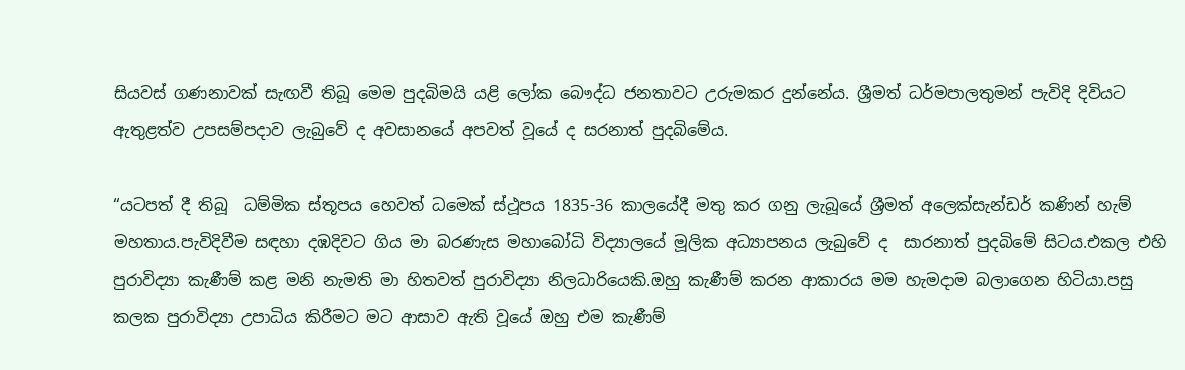සියවස් ගණනාවක් සැඟවී තිබූ මෙම පුදබිමයි යළි ලෝක බෞද්ධ ජනතාවට උරුමකර දුන්නේය. ශ්‍රීමත් ධර්මපාලතුමන් පැවිදි දිවියට ඇතුළත්ව උපසම්පදාව ලැබුවේ ද අවසානයේ අපවත් වූයේ ද සරනාත් පුදබිමේය.

“යටපත් දී තිබූ  ධම්මික ස්තූපය හෙවත් ධමෙක් ස්ථූපය 1835-36 කාලයේදී මතු කර ගනු ලැබූයේ ශ්‍රීමත් අලෙක්සැන්ඩර් කණින් හැම් මහතාය.පැවිදිවීම සඳහා දඹදිවට ගිය මා බරණැස මහාබෝධි විද්‍යාලයේ මූලික අධ්‍යාපනය ලැබුවේ ද  සාරනාත් පුදබිමේ සිටය.එකල එහි පුරාවිද්‍යා කැණීම් කළ මනි නැමති මා හිතවත් පුරාවිද්‍යා නිලධාරියෙකි.ඔහු කැණීම් කරන ආකාරය මම හැමදාම බලාගෙන හිටියා.පසු කලක පුරාවිද්‍යා උපාධිය කිරීමට මට ආසාව ඇති වූයේ ඔහු එම කැණීම්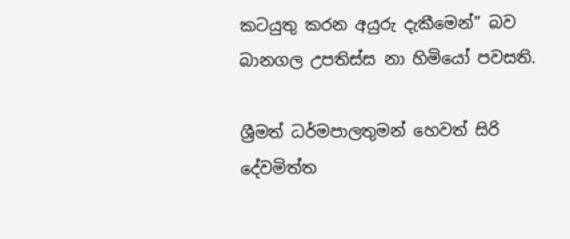කටයුතු කරන අයුරු දැකීමෙන්” බව බානගල උපතිස්ස නා හිමියෝ පවසති.

ශ්‍රීමත් ධර්මපාලතුමන් හෙවත් සිරි දේවමිත්ත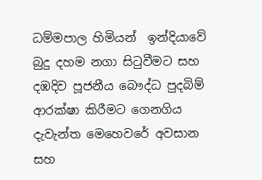ධම්මපාල හිමියන්  ඉන්දියාවේ බුදු දහම නගා සිටුවීමට සහ දඹදිව පූජනීය බෞද්ධ පුදබිම් ආරක්ෂා කිරීමට ගෙනගිය දැවැන්ත මෙහෙවරේ අවසාන සහ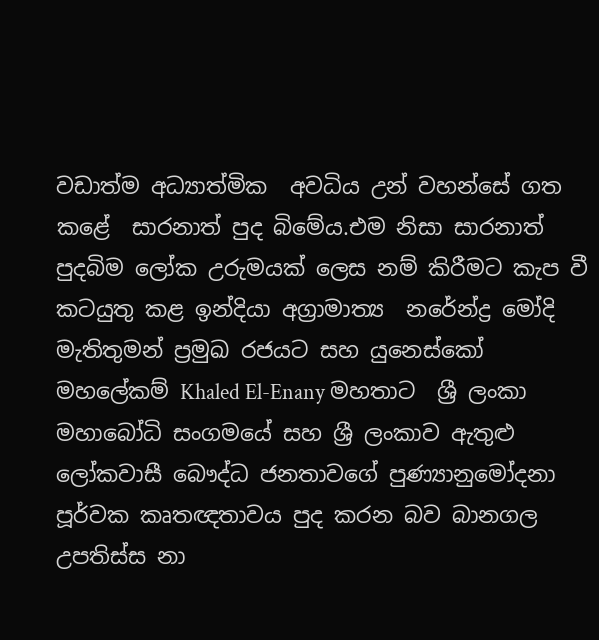වඩාත්ම අධ්‍යාත්මික  අවධිය උන් වහන්සේ ගත කළේ  සාරනාත් පුද බිමේය.එම නිසා සාරනාත් පුදබිම ලෝක උරුමයක් ලෙස නම් කිරීමට කැප වී කටයුතු කළ ඉන්දියා අග්‍රාමාත්‍ය  නරේන්ද්‍ර මෝදි මැතිතුමන් ප්‍රමුඛ රජයට සහ යුනෙස්කෝ මහලේකම් Khaled El-Enany මහතාට  ශ්‍රී ලංකා මහාබෝධි සංගමයේ සහ ශ්‍රී ලංකාව ඇතුළු ලෝකවාසී බෞද්ධ ජනතාවගේ පුණ්‍යානුමෝදනා පූර්වක කෘතඥතාවය පුද කරන බව බානගල උපතිස්ස නා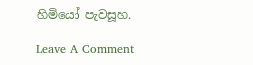හිමියෝ පැවසූහ.

Leave A Comment